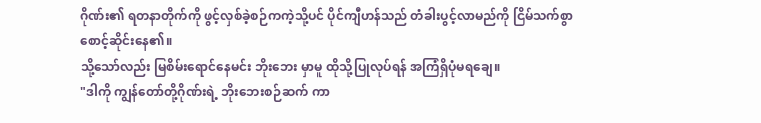ဂိုဏ်း၏ ရတနာတိုက်ကို ဖွင့်လှစ်ခဲ့စဉ်ကကဲ့သို့ပင် ပိုင်ကျီဟန်သည် တံခါးပွင့်လာမည်ကို ငြိမ်သက်စွာ စောင့်ဆိုင်းနေ၏။
သို့သော်လည်း မြစိမ်းရောင်နေမင်း ဘိုးဘေး မှာမူ ထိုသို့ပြုလုပ်ရန် အကြံရှိပုံမရချေ။
"ဒါကို ကျွန်တော်တို့ဂိုဏ်းရဲ့ ဘိုးဘေးစဉ်ဆက် ကာ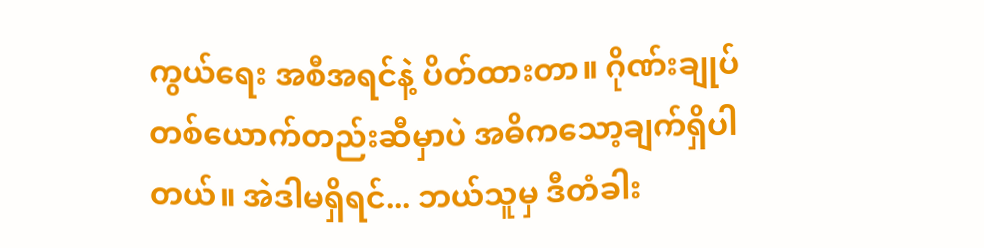ကွယ်ရေး အစီအရင်နဲ့ ပိတ်ထားတာ။ ဂိုဏ်းချုပ်တစ်ယောက်တည်းဆီမှာပဲ အဓိကသော့ချက်ရှိပါတယ်။ အဲဒါမရှိရင်... ဘယ်သူမှ ဒီတံခါး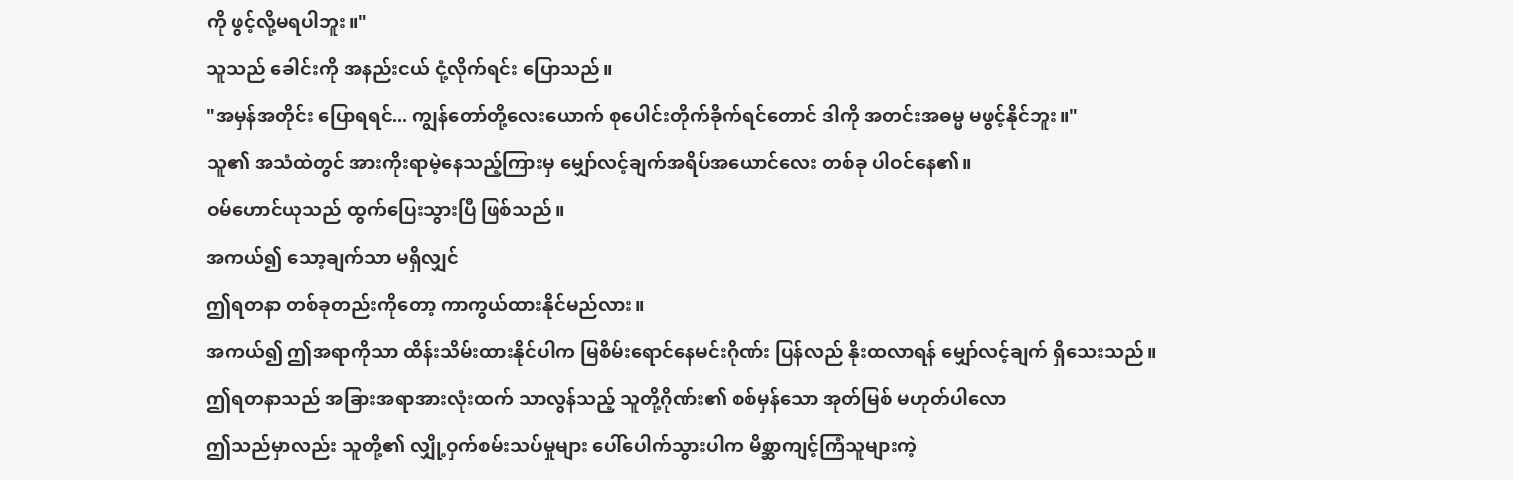ကို ဖွင့်လို့မရပါဘူး။"
သူသည် ခေါင်းကို အနည်းငယ် ငုံ့လိုက်ရင်း ပြောသည်။
"အမှန်အတိုင်း ပြောရရင်... ကျွန်တော်တို့လေးယောက် စုပေါင်းတိုက်ခိုက်ရင်တောင် ဒါကို အတင်းအဓမ္မ မဖွင့်နိုင်ဘူး။"
သူ၏ အသံထဲတွင် အားကိုးရာမဲ့နေသည့်ကြားမှ မျှော်လင့်ချက်အရိပ်အယောင်လေး တစ်ခု ပါဝင်နေ၏။
ဝမ်ဟောင်ယုသည် ထွက်ပြေးသွားပြီ ဖြစ်သည်။
အကယ်၍ သော့ချက်သာ မရှိလျှင်
ဤရတနာ တစ်ခုတည်းကိုတော့ ကာကွယ်ထားနိုင်မည်လား။
အကယ်၍ ဤအရာကိုသာ ထိန်းသိမ်းထားနိုင်ပါက မြစိမ်းရောင်နေမင်းဂိုဏ်း ပြန်လည် နိုးထလာရန် မျှော်လင့်ချက် ရှိသေးသည်။
ဤရတနာသည် အခြားအရာအားလုံးထက် သာလွန်သည့် သူတို့ဂိုဏ်း၏ စစ်မှန်သော အုတ်မြစ် မဟုတ်ပါလော
ဤသည်မှာလည်း သူတို့၏ လျှို့ဝှက်စမ်းသပ်မှုများ ပေါ်ပေါက်သွားပါက မိစ္ဆာကျင့်ကြံသူများကဲ့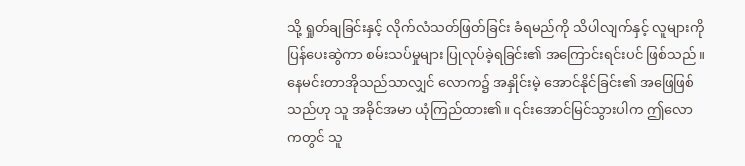သို့ ရှုတ်ချခြင်းနှင့် လိုက်လံသတ်ဖြတ်ခြင်း ခံရမည်ကို သိပါလျက်နှင့် လူများကို ပြန်ပေးဆွဲကာ စမ်းသပ်မှုများ ပြုလုပ်ခဲ့ရခြင်း၏ အကြောင်းရင်းပင် ဖြစ်သည်။
နေမင်းတာအိုသည်သာလျှင် လောက၌ အနှိုင်းမဲ့ အောင်နိုင်ခြင်း၏ အဖြေဖြစ်သည်ဟု သူ အခိုင်အမာ ယုံကြည်ထား၏။ ၎င်းအောင်မြင်သွားပါက ဤလောကတွင် သူ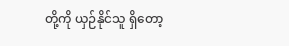တို့ကို ယှဉ်နိုင်သူ ရှိတော့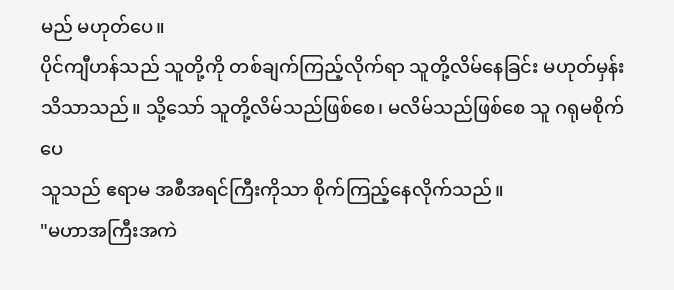မည် မဟုတ်ပေ။
ပိုင်ကျီဟန်သည် သူတို့ကို တစ်ချက်ကြည့်လိုက်ရာ သူတို့လိမ်နေခြင်း မဟုတ်မှန်း သိသာသည်။ သို့သော် သူတို့လိမ်သည်ဖြစ်စေ၊ မလိမ်သည်ဖြစ်စေ သူ ဂရုမစိုက်ပေ
သူသည် ဧရာမ အစီအရင်ကြီးကိုသာ စိုက်ကြည့်နေလိုက်သည်။
"မဟာအကြီးအကဲ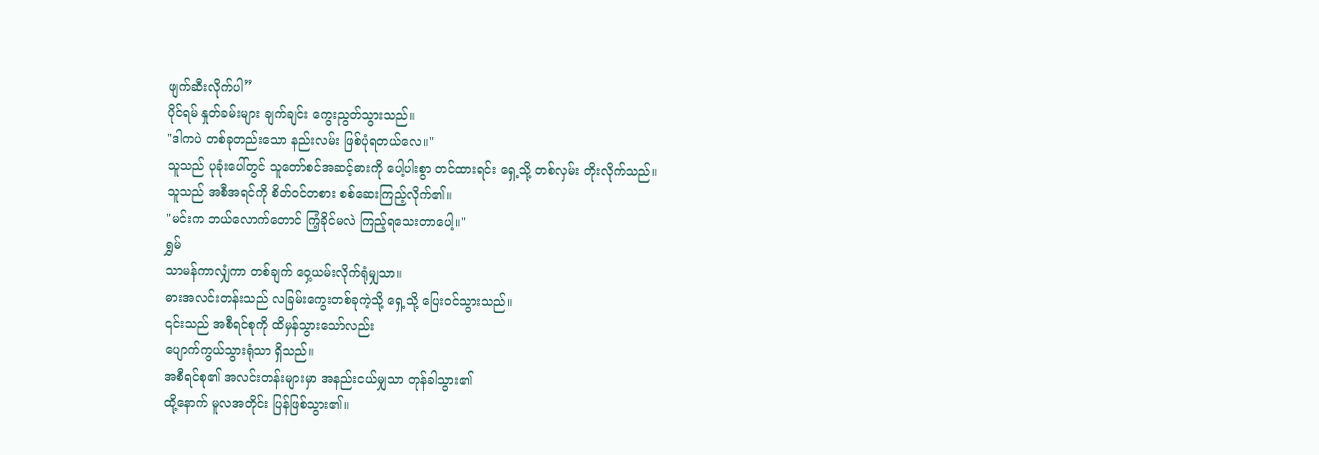ဖျက်ဆီးလိုက်ပါ”
ပိုင်ရမ် နှုတ်ခမ်းများ ချက်ချင်း ကွေးညွတ်သွားသည်။
"ဒါကပဲ တစ်ခုတည်းသော နည်းလမ်း ဖြစ်ပုံရတယ်လေ။"
သူသည် ပုခုံးပေါ်တွင် သူတော်စင်အဆင့်ဓားကို ပေါ့ပါးစွာ တင်ထားရင်း ရှေ့သို့ တစ်လှမ်း တိုးလိုက်သည်။
သူသည် အစီအရင်ကို စိတ်ဝင်တစား စစ်ဆေးကြည့်လိုက်၏။
"မင်းက ဘယ်လောက်တောင် ကြံ့ခိုင်မလဲ ကြည့်ရသေးတာပေါ့။"
ရွှမ်
သာမန်ကာလျှံကာ တစ်ချက် ဝှေ့ယမ်းလိုက်ရုံမျှသာ။
ဓားအလင်းတန်းသည် လခြမ်းကွေးတစ်ခုကဲ့သို့ ရှေ့သို့ ပြေးဝင်သွားသည်။
၎င်းသည် အစီရင်စုကို ထိမှန်သွားသော်လည်း
ပျောက်ကွယ်သွားရုံသာ ရှိသည်။
အစီရင်စု၏ အလင်းတန်းများမှာ အနည်းငယ်မျှသာ တုန်ခါသွား၏
ထို့နောက် မူလအတိုင်း ပြန်ဖြစ်သွား၏။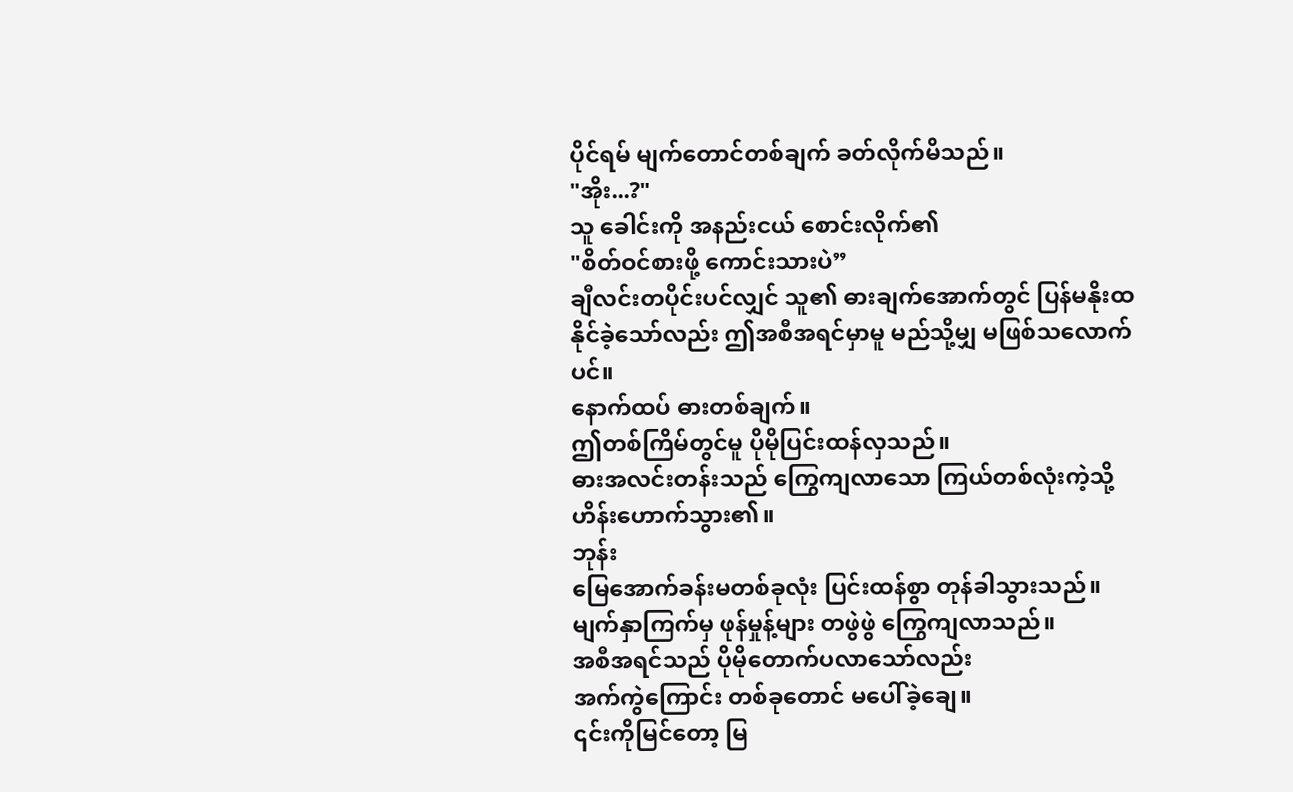ပိုင်ရမ် မျက်တောင်တစ်ချက် ခတ်လိုက်မိသည်။
"အိုး...?"
သူ ခေါင်းကို အနည်းငယ် စောင်းလိုက်၏
"စိတ်ဝင်စားဖို့ ကောင်းသားပဲ”
ချီလင်းတပိုင်းပင်လျှင် သူ၏ ဓားချက်အောက်တွင် ပြန်မနိုးထနိုင်ခဲ့သော်လည်း ဤအစီအရင်မှာမူ မည်သို့မျှ မဖြစ်သလောက်ပင်။
နောက်ထပ် ဓားတစ်ချက်။
ဤတစ်ကြိမ်တွင်မူ ပိုမိုပြင်းထန်လှသည်။
ဓားအလင်းတန်းသည် ကြွေကျလာသော ကြယ်တစ်လုံးကဲ့သို့ ဟိန်းဟောက်သွား၏။
ဘုန်း
မြေအောက်ခန်းမတစ်ခုလုံး ပြင်းထန်စွာ တုန်ခါသွားသည်။
မျက်နှာကြက်မှ ဖုန်မှုန့်များ တဖွဲဖွဲ ကြွေကျလာသည်။
အစီအရင်သည် ပိုမိုတောက်ပလာသော်လည်း
အက်ကွဲကြောင်း တစ်ခုတောင် မပေါ်ခဲ့ချေ။
၎င်းကိုမြင်တော့ မြ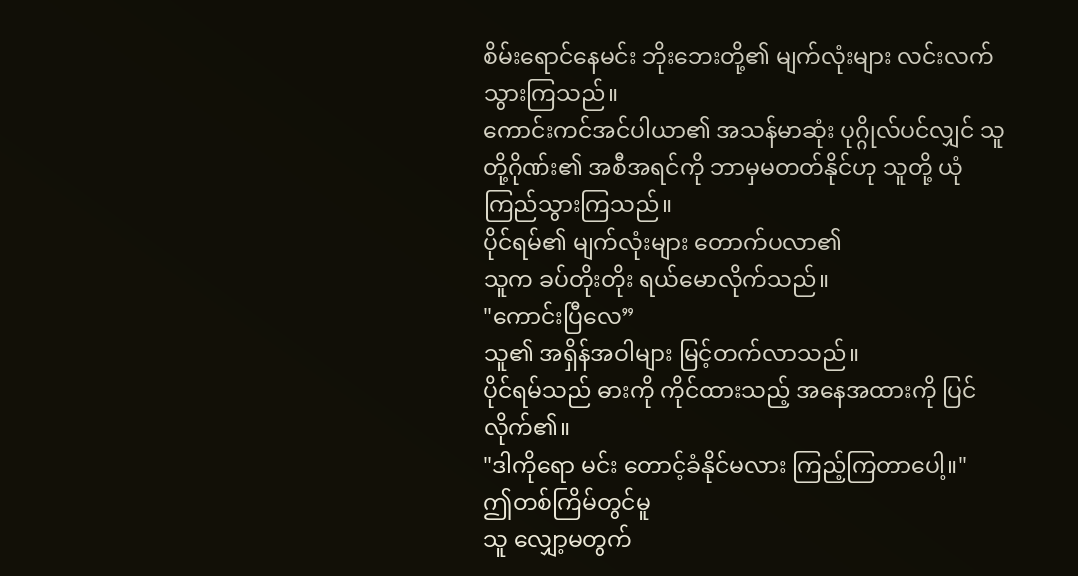စိမ်းရောင်နေမင်း ဘိုးဘေးတို့၏ မျက်လုံးများ လင်းလက်သွားကြသည်။
ကောင်းကင်အင်ပါယာ၏ အသန်မာဆုံး ပုဂ္ဂိုလ်ပင်လျှင် သူတို့ဂိုဏ်း၏ အစီအရင်ကို ဘာမှမတတ်နိုင်ဟု သူတို့ ယုံကြည်သွားကြသည်။
ပိုင်ရမ်၏ မျက်လုံးများ တောက်ပလာ၏
သူက ခပ်တိုးတိုး ရယ်မောလိုက်သည်။
"ကောင်းပြီလေ”
သူ၏ အရှိန်အဝါများ မြင့်တက်လာသည်။
ပိုင်ရမ်သည် ဓားကို ကိုင်ထားသည့် အနေအထားကို ပြင်လိုက်၏။
"ဒါကိုရော မင်း တောင့်ခံနိုင်မလား ကြည့်ကြတာပေါ့။"
ဤတစ်ကြိမ်တွင်မူ
သူ လျှော့မတွက်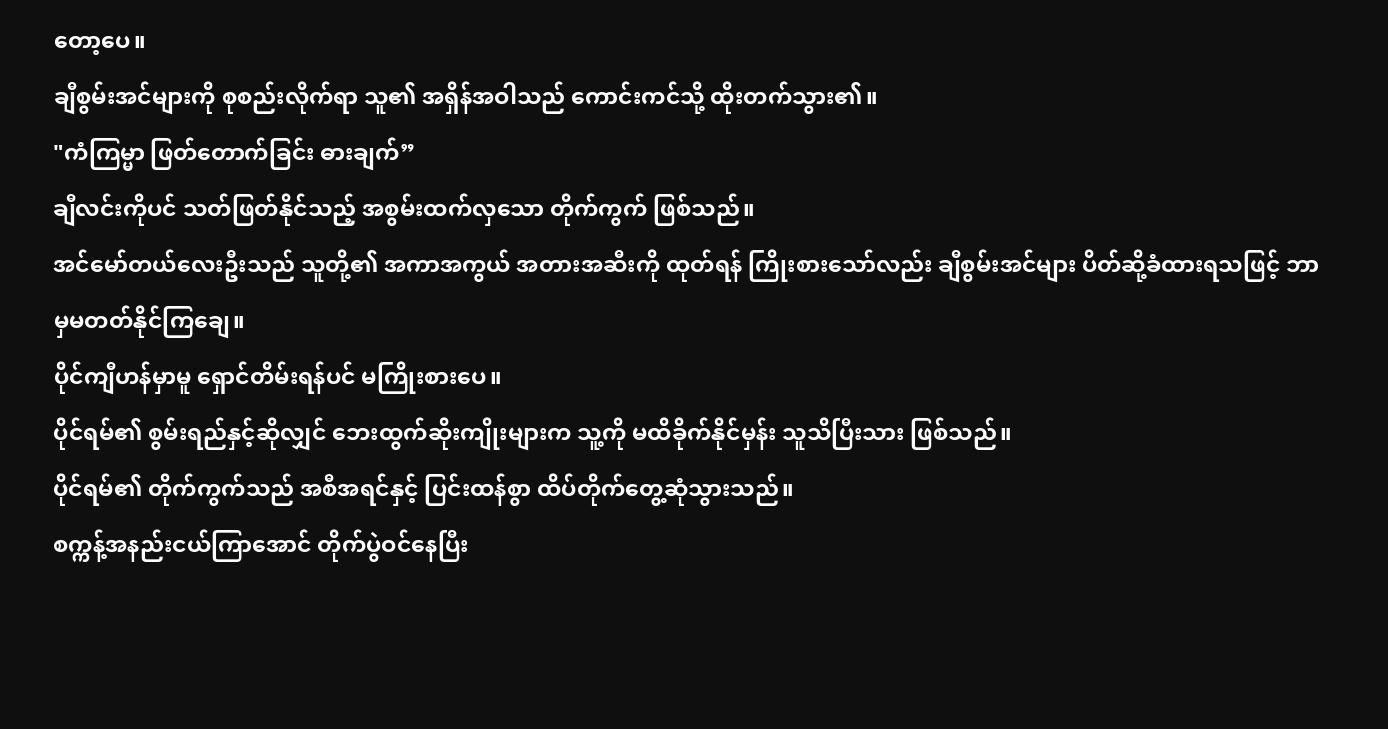တော့ပေ။
ချီစွမ်းအင်များကို စုစည်းလိုက်ရာ သူ၏ အရှိန်အဝါသည် ကောင်းကင်သို့ ထိုးတက်သွား၏။
"ကံကြမ္မာ ဖြတ်တောက်ခြင်း ဓားချက်”
ချီလင်းကိုပင် သတ်ဖြတ်နိုင်သည့် အစွမ်းထက်လှသော တိုက်ကွက် ဖြစ်သည်။
အင်မော်တယ်လေးဦးသည် သူတို့၏ အကာအကွယ် အတားအဆီးကို ထုတ်ရန် ကြိုးစားသော်လည်း ချီစွမ်းအင်များ ပိတ်ဆို့ခံထားရသဖြင့် ဘာမှမတတ်နိုင်ကြချေ။
ပိုင်ကျီဟန်မှာမူ ရှောင်တိမ်းရန်ပင် မကြိုးစားပေ။
ပိုင်ရမ်၏ စွမ်းရည်နှင့်ဆိုလျှင် ဘေးထွက်ဆိုးကျိုးများက သူ့ကို မထိခိုက်နိုင်မှန်း သူသိပြီးသား ဖြစ်သည်။
ပိုင်ရမ်၏ တိုက်ကွက်သည် အစီအရင်နှင့် ပြင်းထန်စွာ ထိပ်တိုက်တွေ့ဆုံသွားသည်။
စက္ကန့်အနည်းငယ်ကြာအောင် တိုက်ပွဲဝင်နေပြီး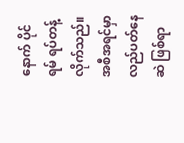နောက် ပိုင်ရမ် ရပ်တန့်လိုက်သည်။ အစီအရင်မှာ လည်ပတ်နေဆဲ ဖြစ်ရာ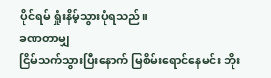ပိုင်ရမ် ရှုံးနိမ့်သွားပုံရသည်။
ခဏတာမျှ
ငြိမ်သက်သွားပြီးနောက် မြစိမ်းရောင်နေမင်း ဘိုး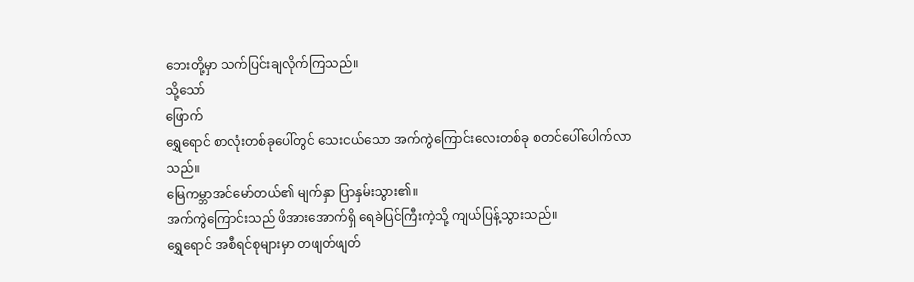ဘေးတို့မှာ သက်ပြင်းချလိုက်ကြသည်။
သို့သော်
ဖြောက်
ရွှေရောင် စာလုံးတစ်ခုပေါ်တွင် သေးငယ်သော အက်ကွဲကြောင်းလေးတစ်ခု စတင်ပေါ်ပေါက်လာသည်။
မြေကမ္ဘာအင်မော်တယ်၏ မျက်နှာ ပြာနှမ်းသွား၏။
အက်ကွဲကြောင်းသည် ဖိအားအောက်ရှိ ရေခဲပြင်ကြီးကဲ့သို့ ကျယ်ပြန့်သွားသည်။
ရွှေရောင် အစီရင်စုများမှာ တဖျတ်ဖျတ်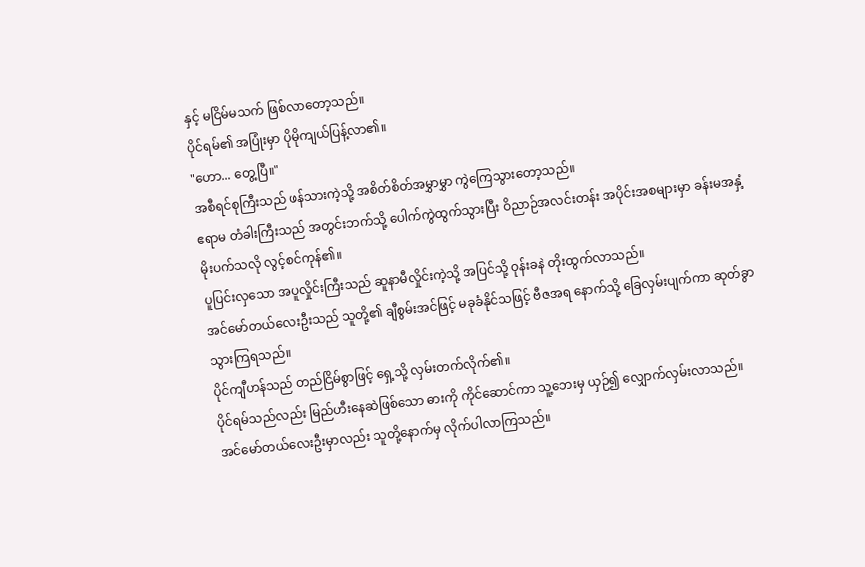နှင့် မငြိမ်မသက် ဖြစ်လာတော့သည်။
ပိုင်ရမ်၏ အပြုံးမှာ ပိုမိုကျယ်ပြန့်လာ၏။
"ဟော... တွေ့ပြီ။"
အစီရင်စုကြီးသည် ဖန်သားကဲ့သို့ အစိတ်စိတ်အမွှာမွှာ ကွဲကြေသွားတော့သည်။
ဧရာမ တံခါးကြီးသည် အတွင်းဘက်သို့ ပေါက်ကွဲထွက်သွားပြီး ဝိညာဉ်အလင်းတန်း အပိုင်းအစများမှာ ခန်းမအနှံ့ မိုးပက်သလို လွင့်စင်ကုန်၏။
ပူပြင်းလှသော အပူလှိုင်းကြီးသည် ဆူနာမီလှိုင်းကဲ့သို့ အပြင်သို့ ဝုန်းခနဲ တိုးထွက်လာသည်။
အင်မော်တယ်လေးဦးသည် သူတို့၏ ချီစွမ်းအင်ဖြင့် မခုခံနိုင်သဖြင့် ဗီဇအရ နောက်သို့ ခြေလှမ်းပျက်ကာ ဆုတ်ခွာသွားကြရသည်။
ပိုင်ကျီဟန်သည် တည်ငြိမ်စွာဖြင့် ရှေ့သို့ လှမ်းတက်လိုက်၏။
ပိုင်ရမ်သည်လည်း မြည်ဟီးနေဆဲဖြစ်သော ဓားကို ကိုင်ဆောင်ကာ သူ့ဘေးမှ ယှဉ်၍ လျှောက်လှမ်းလာသည်။
အင်မော်တယ်လေးဦးမှာလည်း သူတို့နောက်မှ လိုက်ပါလာကြသည်။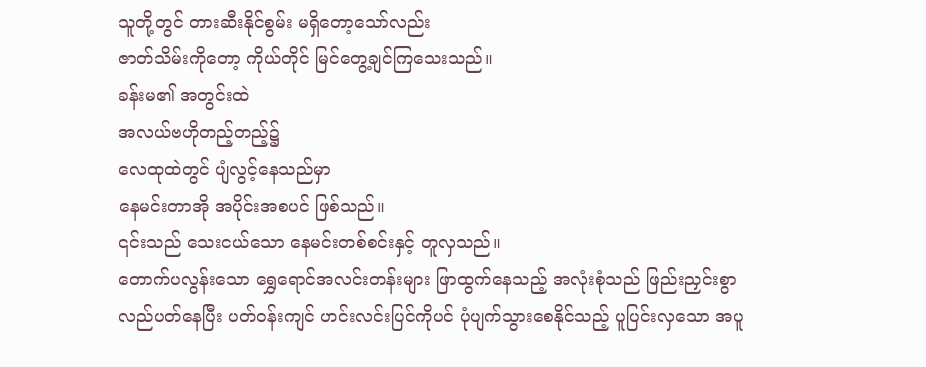သူတို့တွင် တားဆီးနိုင်စွမ်း မရှိတော့သော်လည်း
ဇာတ်သိမ်းကိုတော့ ကိုယ်တိုင် မြင်တွေ့ချင်ကြသေးသည်။
ခန်းမ၏ အတွင်းထဲ
အလယ်ဗဟိုတည့်တည့်၌
လေထုထဲတွင် ပျံလွင့်နေသည်မှာ
နေမင်းတာအို အပိုင်းအစပင် ဖြစ်သည်။
၎င်းသည် သေးငယ်သော နေမင်းတစ်စင်းနှင့် တူလှသည်။
တောက်ပလွန်းသော ရွှေရောင်အလင်းတန်းများ ဖြာထွက်နေသည့် အလုံးစုံသည် ဖြည်းညှင်းစွာ လည်ပတ်နေပြီး ပတ်ဝန်းကျင် ဟင်းလင်းပြင်ကိုပင် ပုံပျက်သွားစေနိုင်သည့် ပူပြင်းလှသော အပူ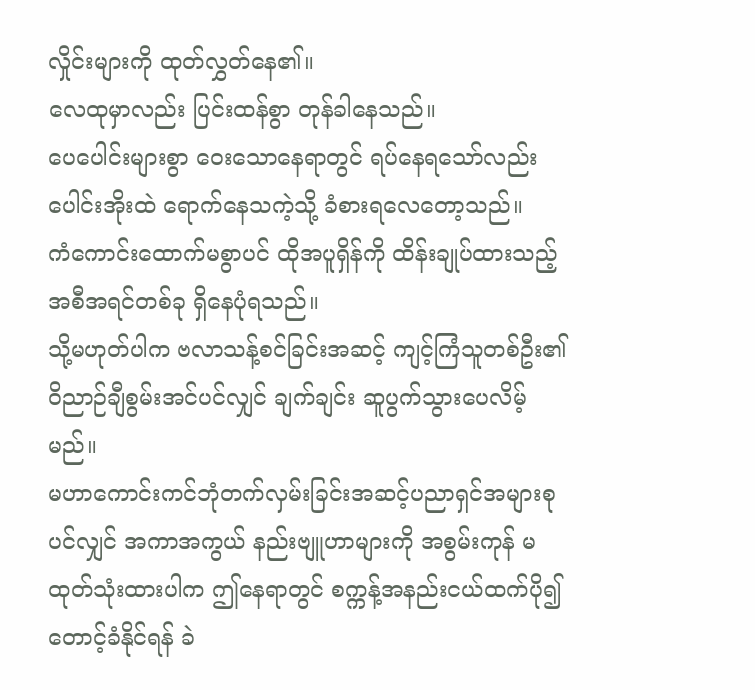လှိုင်းများကို ထုတ်လွှတ်နေ၏။
လေထုမှာလည်း ပြင်းထန်စွာ တုန်ခါနေသည်။
ပေပေါင်းများစွာ ဝေးသောနေရာတွင် ရပ်နေရသော်လည်း ပေါင်းအိုးထဲ ရောက်နေသကဲ့သို့ ခံစားရလေတော့သည်။
ကံကောင်းထောက်မစွာပင် ထိုအပူရှိန်ကို ထိန်းချုပ်ထားသည့် အစီအရင်တစ်ခု ရှိနေပုံရသည်။
သို့မဟုတ်ပါက ဗလာသန့်စင်ခြင်းအဆင့် ကျင့်ကြံသူတစ်ဦး၏ ဝိညာဉ်ချီစွမ်းအင်ပင်လျှင် ချက်ချင်း ဆူပွက်သွားပေလိမ့်မည်။
မဟာကောင်းကင်ဘုံတက်လှမ်းခြင်းအဆင့်ပညာရှင်အများစုပင်လျှင် အကာအကွယ် နည်းဗျူဟာများကို အစွမ်းကုန် မထုတ်သုံးထားပါက ဤနေရာတွင် စက္ကန့်အနည်းငယ်ထက်ပို၍ တောင့်ခံနိုင်ရန် ခဲ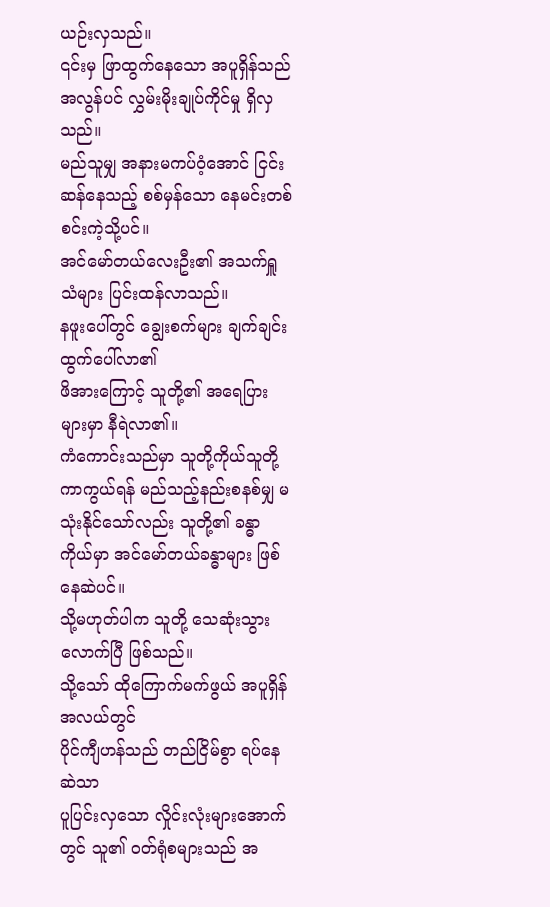ယဉ်းလှသည်။
၎င်းမှ ဖြာထွက်နေသော အပူရှိန်သည် အလွန်ပင် လွှမ်းမိုးချုပ်ကိုင်မှု ရှိလှသည်။
မည်သူမျှ အနားမကပ်ဝံ့အောင် ငြင်းဆန်နေသည့် စစ်မှန်သော နေမင်းတစ်စင်းကဲ့သို့ပင်။
အင်မော်တယ်လေးဦး၏ အသက်ရှူသံများ ပြင်းထန်လာသည်။
နဖူးပေါ်တွင် ချွေးစက်များ ချက်ချင်း ထွက်ပေါ်လာ၏
ဖိအားကြောင့် သူတို့၏ အရေပြားများမှာ နီရဲလာ၏။
ကံကောင်းသည်မှာ သူတို့ကိုယ်သူတို့ ကာကွယ်ရန် မည်သည့်နည်းစနစ်မျှ မသုံးနိုင်သော်လည်း သူတို့၏ ခန္ဓာကိုယ်မှာ အင်မော်တယ်ခန္ဓာများ ဖြစ်နေဆဲပင်။
သို့မဟုတ်ပါက သူတို့ သေဆုံးသွားလောက်ပြီ ဖြစ်သည်။
သို့သော် ထိုကြောက်မက်ဖွယ် အပူရှိန်အလယ်တွင်
ပိုင်ကျီဟန်သည် တည်ငြိမ်စွာ ရပ်နေဆဲသာ
ပူပြင်းလှသော လှိုင်းလုံးများအောက်တွင် သူ၏ ဝတ်ရုံစများသည် အ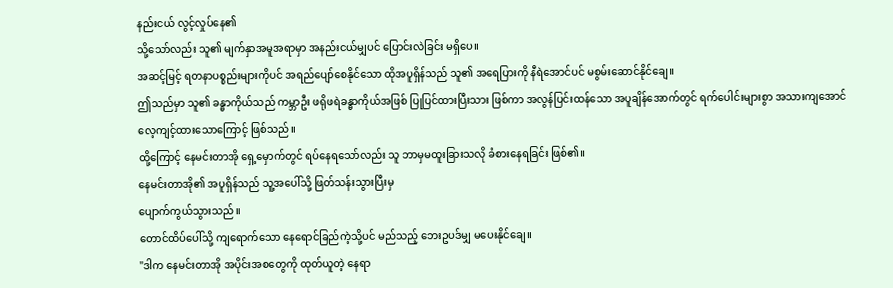နည်းငယ် လွင့်လှုပ်နေ၏
သို့သော်လည်း သူ၏ မျက်နှာအမူအရာမှာ အနည်းငယ်မျှပင် ပြောင်းလဲခြင်း မရှိပေ။
အဆင့်မြင့် ရတနာပစ္စည်းများကိုပင် အရည်ပျော်စေနိုင်သော ထိုအပူရှိန်သည် သူ၏ အရေပြားကို နီရဲအောင်ပင် မစွမ်းဆောင်နိုင်ချေ။
ဤသည်မှာ သူ၏ ခန္ဓာကိုယ်သည် ကမ္ဘာဦး ဖရိုဖရဲခန္ဓာကိုယ်အဖြစ် ပြုပြင်ထားပြီးသား ဖြစ်ကာ အလွန်ပြင်းထန်သော အပူချိန်အောက်တွင် ရက်ပေါင်းများစွာ အသားကျအောင် လေ့ကျင့်ထားသောကြောင့် ဖြစ်သည်။
ထို့ကြောင့် နေမင်းတာအို ရှေ့မှောက်တွင် ရပ်နေရသော်လည်း သူ ဘာမှမထူးခြားသလို ခံစားနေရခြင်း ဖြစ်၏။
နေမင်းတာအို၏ အပူရှိန်သည် သူ့အပေါ်သို့ ဖြတ်သန်းသွားပြီးမှ
ပျောက်ကွယ်သွားသည်။
တောင်ထိပ်ပေါ်သို့ ကျရောက်သော နေရောင်ခြည်ကဲ့သို့ပင် မည်သည့် ဘေးဥပဒ်မျှ မပေးနိုင်ချေ။
"ဒါက နေမင်းတာအို အပိုင်းအစတွေကို ထုတ်ယူတဲ့ နေရာ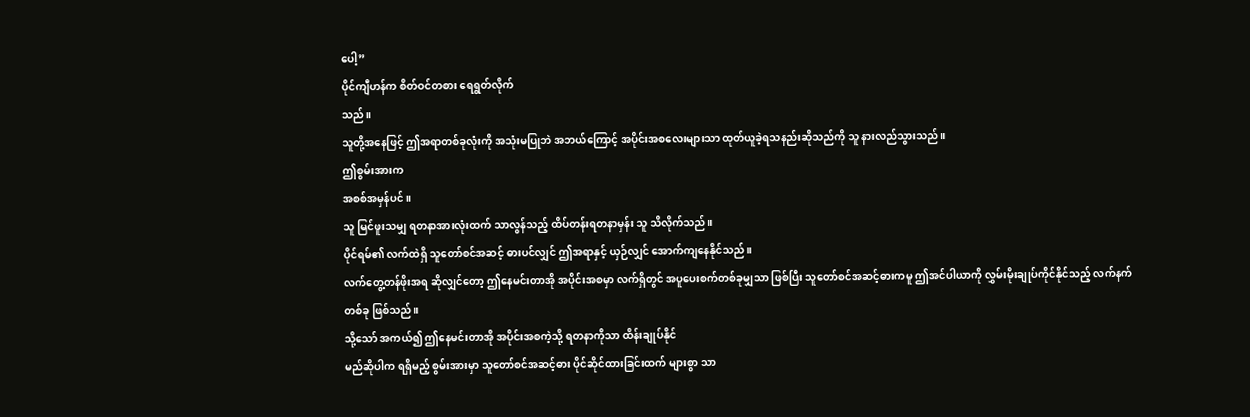ပေါ့”
ပိုင်ကျီဟန်က စိတ်ဝင်တစား ရေရွတ်လိုက်
သည်။
သူတို့အနေဖြင့် ဤအရာတစ်ခုလုံးကို အသုံးမပြုဘဲ အဘယ်ကြောင့် အပိုင်းအစလေးများသာ ထုတ်ယူခဲ့ရသနည်းဆိုသည်ကို သူ နားလည်သွားသည်။
ဤစွမ်းအားက
အစစ်အမှန်ပင်။
သူ မြင်ဖူးသမျှ ရတနာအားလုံးထက် သာလွန်သည့် ထိပ်တန်းရတနာမှန်း သူ သိလိုက်သည်။
ပိုင်ရမ်၏ လက်ထဲရှိ သူတော်စင်အဆင့် ဓားပင်လျှင် ဤအရာနှင့် ယှဉ်လျှင် အောက်ကျနေနိုင်သည်။
လက်တွေ့တန်ဖိုးအရ ဆိုလျှင်တော့ ဤနေမင်းတာအို အပိုင်းအစမှာ လက်ရှိတွင် အပူပေးစက်တစ်ခုမျှသာ ဖြစ်ပြီး သူတော်စင်အဆင့်ဓားကမူ ဤအင်ပါယာကို လွှမ်းမိုးချုပ်ကိုင်နိုင်သည့် လက်နက်တစ်ခု ဖြစ်သည်။
သို့သော် အကယ်၍ ဤနေမင်းတာအို အပိုင်းအစကဲ့သို့ ရတနာကိုသာ ထိန်းချုပ်နိုင်
မည်ဆိုပါက ရရှိမည့် စွမ်းအားမှာ သူတော်စင်အဆင့်ဓား ပိုင်ဆိုင်ထားခြင်းထက် များစွာ သာ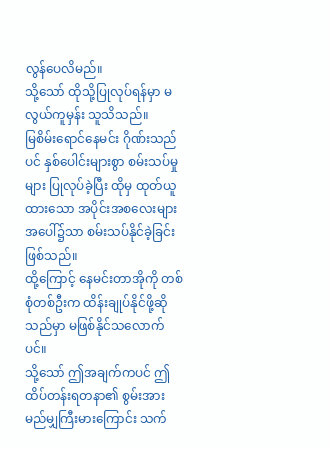လွန်ပေလိမည်။
သို့သော် ထိုသို့ပြုလုပ်ရန်မှာ မလွယ်ကူမှန်း သူသိသည်။
မြစိမ်းရောင်နေမင်း ဂိုဏ်းသည်ပင် နှစ်ပေါင်းများစွာ စမ်းသပ်မှုများ ပြုလုပ်ခဲ့ပြီး ထိုမှ ထုတ်ယူထားသော အပိုင်းအစလေးများအပေါ်၌သာ စမ်းသပ်နိုင်ခဲ့ခြင်း ဖြစ်သည်။
ထို့ကြောင့် နေမင်းတာအိုကို တစ်စုံတစ်ဦးက ထိန်းချုပ်နိုင်ဖို့ဆိုသည်မှာ မဖြစ်နိုင်သလောက်ပင်။
သို့သော် ဤအချက်ကပင် ဤထိပ်တန်းရတနာ၏ စွမ်းအား မည်မျှကြီးမားကြောင်း သက်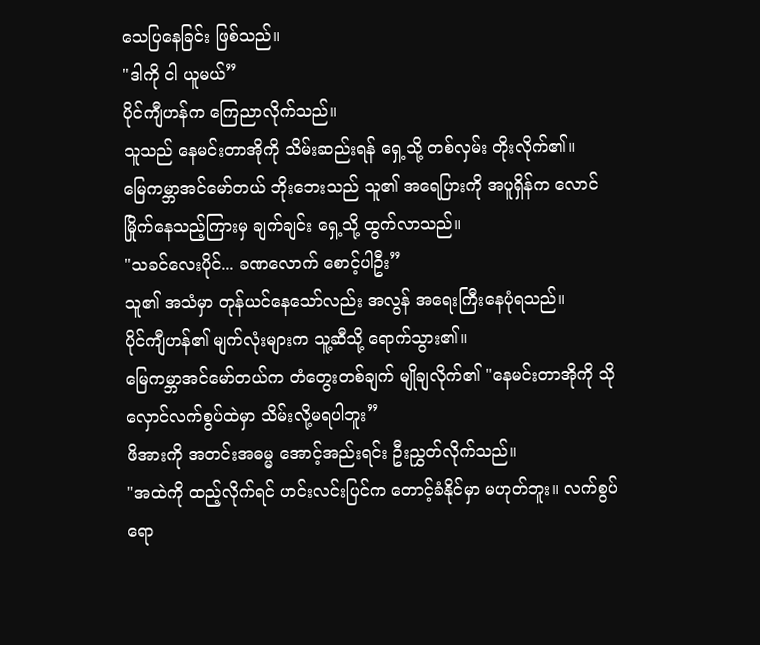သေပြနေခြင်း ဖြစ်သည်။
"ဒါကို ငါ ယူမယ်”
ပိုင်ကျီဟန်က ကြေညာလိုက်သည်။
သူသည် နေမင်းတာအိုကို သိမ်းဆည်းရန် ရှေ့သို့ တစ်လှမ်း တိုးလိုက်၏။
မြေကမ္ဘာအင်မော်တယ် ဘိုးဘေးသည် သူ၏ အရေပြားကို အပူရှိန်က လောင်မြိုက်နေသည့်ကြားမှ ချက်ချင်း ရှေ့သို့ ထွက်လာသည်။
"သခင်လေးပိုင်... ခဏလောက် စောင့်ပါဦး”
သူ၏ အသံမှာ တုန်ယင်နေသော်လည်း အလွန် အရေးကြီးနေပုံရသည်။
ပိုင်ကျီဟန်၏ မျက်လုံးများက သူ့ဆီသို့ ရောက်သွား၏။
မြေကမ္ဘာအင်မော်တယ်က တံတွေးတစ်ချက် မျိုချလိုက်၏ "နေမင်းတာအိုကို သိုလှောင်လက်စွပ်ထဲမှာ သိမ်းလို့မရပါဘူး”
ဖိအားကို အတင်းအဓမ္မ အောင့်အည်းရင်း ဦးညွှတ်လိုက်သည်။
"အထဲကို ထည့်လိုက်ရင် ဟင်းလင်းပြင်က တောင့်ခံနိုင်မှာ မဟုတ်ဘူး။ လက်စွပ်ရော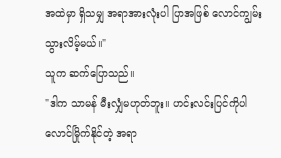အထဲမှာ ရှိသမျှ အရာအားလုံးပါ ပြာအဖြစ် လောင်ကျွမ်းသွားလိမ့်မယ်။"
သူက ဆက်ပြောသည်။
"ဒါက သာမန် မီးလျှံမဟုတ်ဘူး။ ဟင်းလင်းပြင်ကိုပါ လောင်မြိုက်နိုင်တဲ့ အရာ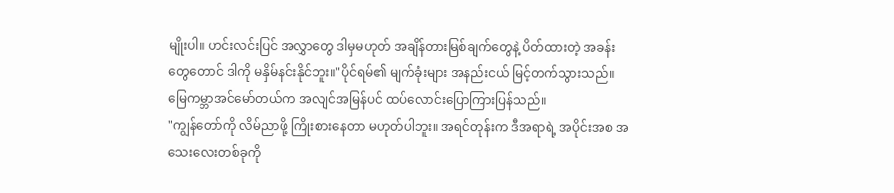မျိုးပါ။ ဟင်းလင်းပြင် အလွှာတွေ ဒါမှမဟုတ် အချိန်တားမြစ်ချက်တွေနဲ့ ပိတ်ထားတဲ့ အခန်းတွေတောင် ဒါကို မနှိမ်နင်းနိုင်ဘူး။"ပိုင်ရမ်၏ မျက်ခုံးများ အနည်းငယ် မြင့်တက်သွားသည်။
မြေကမ္ဘာအင်မော်တယ်က အလျင်အမြန်ပင် ထပ်လောင်းပြောကြားပြန်သည်။
"ကျွန်တော်ကို လိမ်ညာဖို့ ကြိုးစားနေတာ မဟုတ်ပါဘူး။ အရင်တုန်းက ဒီအရာရဲ့ အပိုင်းအစ အသေးလေးတစ်ခုကို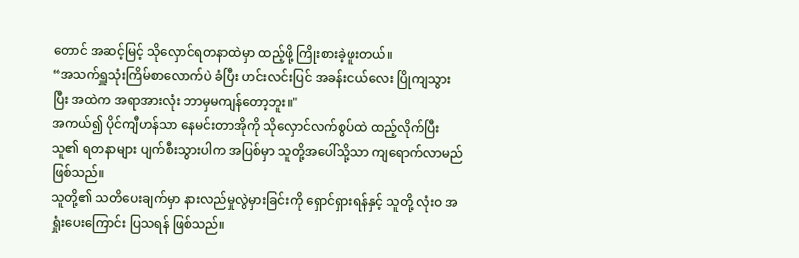တောင် အဆင့်မြင့် သိုလှောင်ရတနာထဲမှာ ထည့်ဖို့ ကြိုးစားခဲ့ဖူးတယ်။
“အသက်ရှူသုံးကြိမ်စာလောက်ပဲ ခံပြီး ဟင်းလင်းပြင် အခန်းငယ်လေး ပြိုကျသွားပြီး အထဲက အရာအားလုံး ဘာမှမကျန်တော့ဘူး။"
အကယ်၍ ပိုင်ကျီဟန်သာ နေမင်းတာအိုကို သိုလှောင်လက်စွပ်ထဲ ထည့်လိုက်ပြီး သူ၏ ရတနာများ ပျက်စီးသွားပါက အပြစ်မှာ သူတို့အပေါ်သို့သာ ကျရောက်လာမည် ဖြစ်သည်။
သူတို့၏ သတိပေးချက်မှာ နားလည်မှုလွဲမှားခြင်းကို ရှောင်ရှားရန်နှင့် သူတို့ လုံးဝ အရှုံးပေးကြောင်း ပြသရန် ဖြစ်သည်။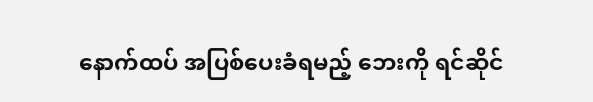နောက်ထပ် အပြစ်ပေးခံရမည့် ဘေးကို ရင်ဆိုင်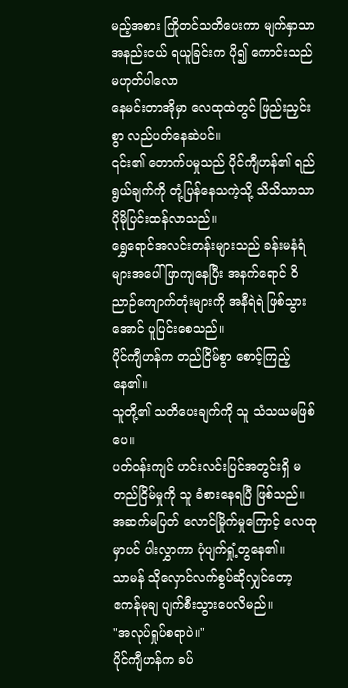မည့်အစား ကြိုတင်သတိပေးကာ မျက်နှာသာ အနည်းငယ် ရယူခြင်းက ပို၍ ကောင်းသည် မဟုတ်ပါလော
နေမင်းတာအိုမှာ လေထုထဲတွင် ဖြည်းညှင်းစွာ လည်ပတ်နေဆဲပင်။
၎င်း၏ တောက်ပမှုသည် ပိုင်ကျီဟန်၏ ရည်ရွယ်ချက်ကို တုံ့ပြန်နေသကဲ့သို့ သိသိသာသာ ပိုမိုပြင်းထန်လာသည်။
ရွှေရောင်အလင်းတန်းများသည် ခန်းမနံရံများအပေါ် ဖြာကျနေပြီး အနက်ရောင် ဝိညာဉ်ကျောက်တုံးများကို အနီရဲရဲ ဖြစ်သွားအောင် ပူပြင်းစေသည်။
ပိုင်ကျီဟန်က တည်ငြိမ်စွာ စောင့်ကြည့်နေ၏။
သူတို့၏ သတိပေးချက်ကို သူ သံသယမဖြစ်
ပေ။
ပတ်ဝန်းကျင် ဟင်းလင်းပြင်အတွင်းရှိ မတည်ငြိမ်မှုကို သူ ခံစားနေရပြီ ဖြစ်သည်။ အဆက်မပြတ် လောင်မြိုက်မှုကြောင့် လေထုမှာပင် ပါးလွှာကာ ပုံပျက်ရှုံ့တွနေ၏။
သာမန် သိုလှောင်လက်စွပ်ဆိုလျှင်တော့
ဧကန်မုချ ပျက်စီးသွားပေလိမည်။
"အလုပ်ရှုပ်စရာပဲ။"
ပိုင်ကျီဟန်က ခပ်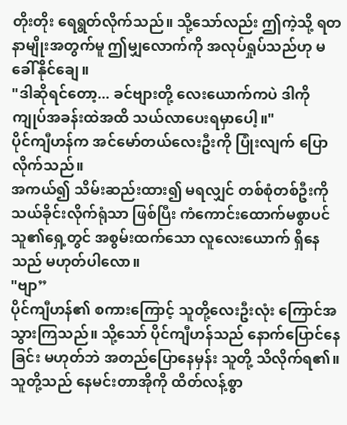တိုးတိုး ရေရွတ်လိုက်သည်။ သို့သော်လည်း ဤကဲ့သို့ ရတနာမျိုးအတွက်မူ ဤမျှလောက်ကို အလုပ်ရှုပ်သည်ဟု မခေါ်နိုင်ချေ။
"ဒါဆိုရင်တော့... ခင်ဗျားတို့ လေးယောက်ကပဲ ဒါကို ကျုပ်အခန်းထဲအထိ သယ်လာပေးရမှာပေါ့။"
ပိုင်ကျီဟန်က အင်မော်တယ်လေးဦးကို ပြုံးလျက် ပြောလိုက်သည်။
အကယ်၍ သိမ်းဆည်းထား၍ မရလျှင် တစ်စုံတစ်ဦးကို သယ်ခိုင်းလိုက်ရုံသာ ဖြစ်ပြီး ကံကောင်းထောက်မစွာပင် သူ၏ရှေ့တွင် အစွမ်းထက်သော လူလေးယောက် ရှိနေသည် မဟုတ်ပါလော။
"ဗျာ”
ပိုင်ကျီဟန်၏ စကားကြောင့် သူတို့လေးဦးလုံး ကြောင်အသွားကြသည်။ သို့သော် ပိုင်ကျီဟန်သည် နောက်ပြောင်နေခြင်း မဟုတ်ဘဲ အတည်ပြောနေမှန်း သူတို့ သိလိုက်ရ၏။
သူတို့သည် နေမင်းတာအိုကို ထိတ်လန့်စွာ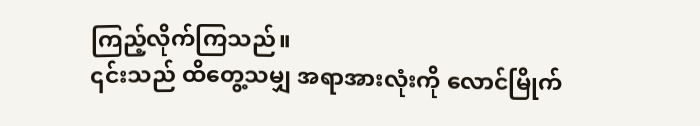ကြည့်လိုက်ကြသည်။
၎င်းသည် ထိတွေ့သမျှ အရာအားလုံးကို လောင်မြိုက်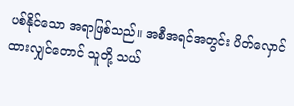ပစ်နိုင်သော အရာဖြစ်သည်။ အစီအရင်အတွင်း ပိတ်လှောင်ထားလျှင်တောင် သူတို့ သယ်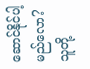ဆောင်နိုင်ပါ့မည်လော?
သူတို့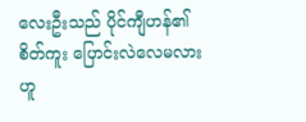လေးဦးသည် ပိုင်ကျီဟန်၏ စိတ်ကူး ပြောင်းလဲလေမလားဟူ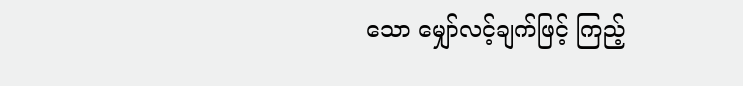သော မျှော်လင့်ချက်ဖြင့် ကြည့်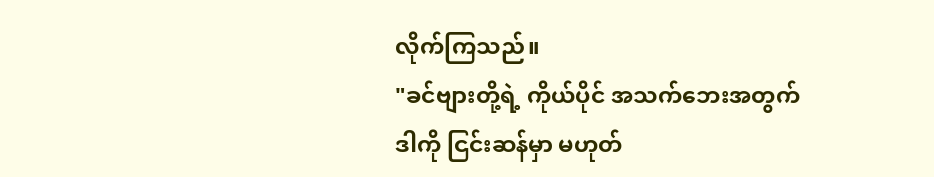လိုက်ကြသည်။
"ခင်ဗျားတို့ရဲ့ ကိုယ်ပိုင် အသက်ဘေးအတွက် ဒါကို ငြင်းဆန်မှာ မဟုတ်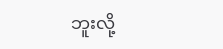ဘူးလို့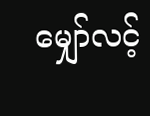မျှော်လင့်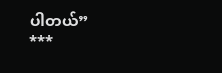ပါတယ်”
***